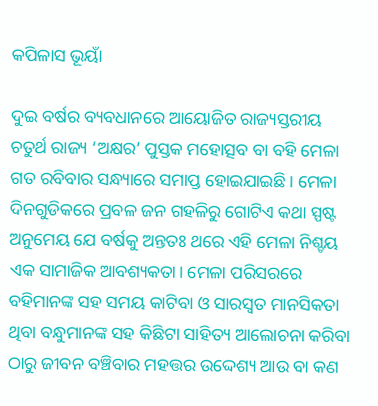କପିଳାସ ଭୂୟାଁ

ଦୁଇ ବର୍ଷର ବ୍ୟବଧାନରେ ଆୟୋଜିତ ରାଜ୍ୟସ୍ତରୀୟ ଚତୁର୍ଥ ରାଜ୍ୟ ‘ଅକ୍ଷର’ ପୁସ୍ତକ ମହୋତ୍ସବ ବା ବହି ମେଳା ଗତ ରବିବାର ସନ୍ଧ୍ୟାରେ ସମାପ୍ତ ହୋଇଯାଇଛି। ମେଳା ଦିନଗୁଡିକରେ ପ୍ରବଳ ଜନ ଗହଳିରୁ ଗୋଟିଏ କଥା ସ୍ପଷ୍ଟ ଅନୁମେୟ ଯେ ବର୍ଷକୁ ଅନ୍ତତଃ ଥରେ ଏହି ମେଳା ନିଶ୍ଚୟ ଏକ ସାମାଜିକ ଆବଶ୍ୟକତା। ମେଳା ପରିସରରେ ବହିମାନଙ୍କ ସହ ସମୟ କାଟିବା ଓ ସାରସ୍ଵତ ମାନସିକତା ଥିବା ବନ୍ଧୁମାନଙ୍କ ସହ କିଛିଟା ସାହିତ୍ୟ ଆଲୋଚନା କରିବା ଠାରୁ ଜୀବନ ବଞ୍ଚିବାର ମହତ୍ତର ଉଦ୍ଦେଶ୍ୟ ଆଉ ବା କଣ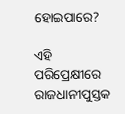ହୋଇପାରେ?

ଏହି ପରିପ୍ରେକ୍ଷୀରେ ରାଜଧାନୀପୁସ୍ତକ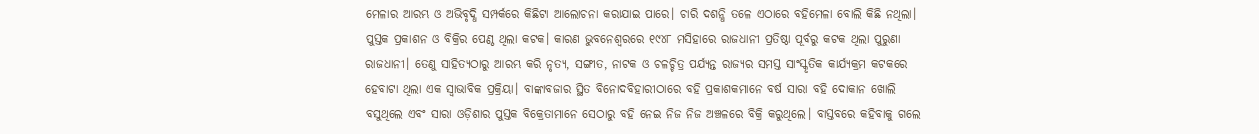ମେଳାର ଆରମ୍ଭ ଓ ଅଭିବୃଦ୍ଧି ସମ୍ପର୍କରେ କିଛିଟା ଆଲୋଚନା କରାଯାଇ ପାରେ। ଚାରି ଦଶନ୍ଧି ତଳେ ଏଠାରେ ବହିମେଳା ବୋଲି କିଛି ନଥିଲା। ପୁସ୍ତକ ପ୍ରକାଶନ ଓ ବିକ୍ରିର ପେଣ୍ଠ ଥିଲା କଟକ। କାରଣ ଭୁବନେଶ୍ଵରରେ ୧୯୪୮ ମସିହାରେ ରାଜଧାନୀ ପ୍ରତିଷ୍ଠା ପୂର୍ବରୁ କଟକ ଥିଲା ପୁରୁଣା ରାଜଧାନୀ। ତେଣୁ ସାହିତ୍ୟଠାରୁ ଆରମ୍ଭ କରି ନୃତ୍ୟ, ସଙ୍ଗୀତ, ନାଟକ ଓ ଚଳଚ୍ଚିତ୍ର ପର୍ଯ୍ୟନ୍ତ ରାଜ୍ୟର ସମସ୍ତ ସାଂସ୍କୃତିକ କାର୍ଯ୍ୟକ୍ରମ କଟକରେ ହେବାଟା ଥିଲା ଏକ ସ୍ଵାଭାବିକ ପ୍ରକ୍ରିୟା। ବାଙ୍କାବଜାର ସ୍ଥିତ ବିନୋଦବିହାରୀଠାରେ ବହି ପ୍ରକାଶକମାନେ ବର୍ଷ ସାରା ବହି ଦୋକାନ ଖୋଲି ବସୁଥିଲେ ଏବଂ ସାରା ଓଡ଼ିଶାର ପୁସ୍ତକ ବିକ୍ରେତାମାନେ ସେଠାରୁ ବହି ନେଇ ନିଜ ନିଜ ଅଞ୍ଚଳରେ ବିକ୍ରି କରୁଥିଲେ। ବାସ୍ତବରେ କହିବାକୁ ଗଲେ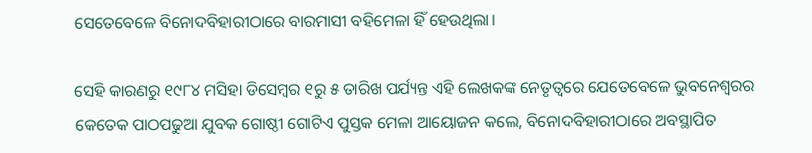ସେତେବେଳେ ବିନୋଦବିହାରୀଠାରେ ବାରମାସୀ ବହିମେଳା ହିଁ ହେଉଥିଲା।

ସେହି କାରଣରୁ ୧୯୮୪ ମସିହା ଡିସେମ୍ବର ୧ରୁ ୫ ତାରିଖ ପର୍ଯ୍ୟନ୍ତ ଏହି ଲେଖକଙ୍କ ନେତୃତ୍ଵରେ ଯେତେବେଳେ ଭୁବନେଶ୍ଵରର କେତେକ ପାଠପଢୁଆ ଯୁବକ ଗୋଷ୍ଠୀ ଗୋଟିଏ ପୁସ୍ତକ ମେଳା ଆୟୋଜନ କଲେ, ବିନୋଦବିହାରୀଠାରେ ଅବସ୍ଥାପିତ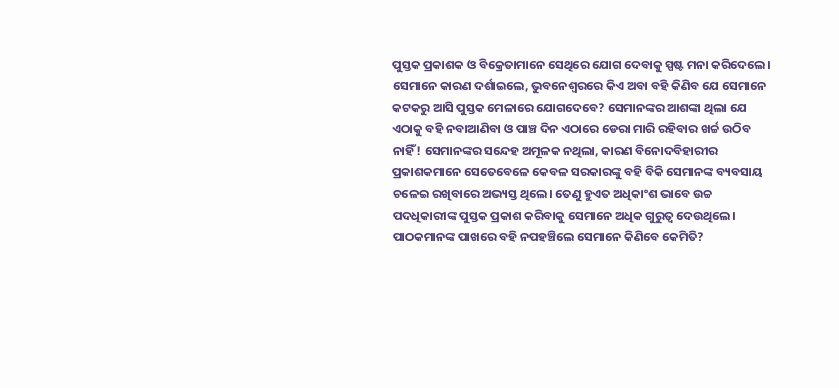ପୁସ୍ତକ ପ୍ରକାଶକ ଓ ବିକ୍ରେତାମାନେ ସେଥିରେ ଯୋଗ ଦେବାକୁ ସ୍ପଷ୍ଟ ମନା କରିଦେଲେ। ସେମାନେ କାରଣ ଦର୍ଶାଇଲେ, ଭୁବନେଶ୍ଵରରେ କିଏ ଅବା ବହି କିଣିବ ଯେ ସେମାନେ କଟକରୁ ଆସି ପୁସ୍ତକ ମେଳାରେ ଯୋଗଦେବେ? ସେମାନଙ୍କର ଆଶଙ୍କା ଥିଲା ଯେ ଏଠାକୁ ବହି ନବାଆଣିବା ଓ ପାଞ୍ଚ ଦିନ ଏଠାରେ ଡେରା ମାରି ରହିବାର ଖର୍ଚ୍ଚ ଉଠିବ ନାହିଁ! ସେମାନଙ୍କର ସନ୍ଦେହ ଅମୂଳକ ନଥିଲା, କାରଣ ବିନୋଦବିହାରୀର ପ୍ରକାଶକମାନେ ସେତେବେଳେ କେବଳ ସରକାରଙ୍କୁ ବହି ବିକି ସେମାନଙ୍କ ବ୍ୟବସାୟ ଚଳେଇ ରଖିବାରେ ଅଭ୍ୟସ୍ତ ଥିଲେ। ତେଣୁ ହୁଏତ ଅଧିକାଂଶ ଭାବେ ଉଚ୍ଚ ପଦଧିକାରୀଙ୍କ ପୁସ୍ତକ ପ୍ରକାଶ କରିବାକୁ ସେମାନେ ଅଧିକ ଗୁରୁତ୍ଵ ଦେଉଥିଲେ। ପାଠକମାନଙ୍କ ପାଖରେ ବହି ନପହଞ୍ଚିଲେ ସେମାନେ କିଣିବେ କେମିତି?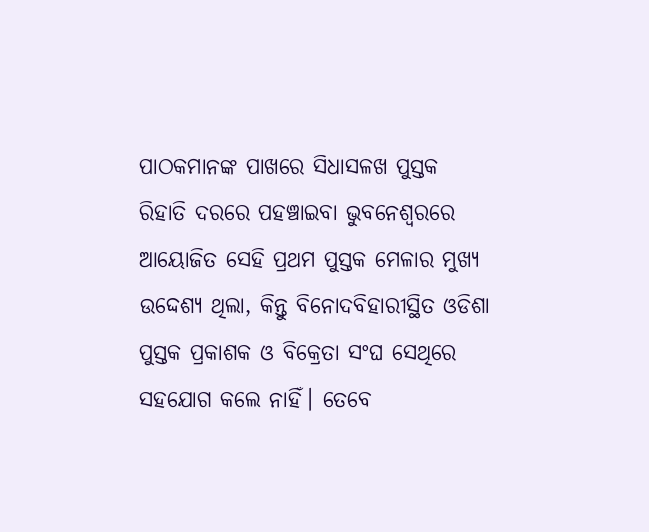ପାଠକମାନଙ୍କ ପାଖରେ ସିଧାସଳଖ ପୁସ୍ତକ ରିହାତି ଦରରେ ପହଞ୍ଚାଇବା ଭୁବନେଶ୍ଵରରେ ଆୟୋଜିତ ସେହି ପ୍ରଥମ ପୁସ୍ତକ ମେଳାର ମୁଖ୍ୟ ଉଦ୍ଦେଶ୍ୟ ଥିଲା, କିନ୍ତୁ ବିନୋଦବିହାରୀସ୍ଥିତ ଓଡିଶା ପୁସ୍ତକ ପ୍ରକାଶକ ଓ ବିକ୍ରେତା ସଂଘ ସେଥିରେ ସହଯୋଗ କଲେ ନାହିଁ। ତେବେ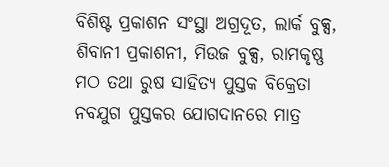ବିଶିଷ୍ଟ ପ୍ରକାଶନ ସଂସ୍ଥା ଅଗ୍ରଦୂତ, ଲାର୍କ ବୁକ୍ସ, ଶିବାନୀ ପ୍ରକାଶନୀ, ମିଉଜ ବୁକ୍ସ, ରାମକୃଷ୍ଣ ମଠ ତଥା ରୁଷ ସାହିତ୍ୟ ପୁସ୍ତକ ବିକ୍ରେତା ନବଯୁଗ ପୁସ୍ତକର ଯୋଗଦାନରେ ମାତ୍ର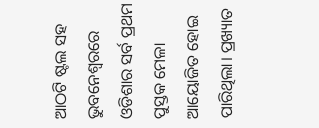ଆଠଟି ଷ୍ଟଲ ସହ ଭୁବନେଶ୍ଵରରେ ଓଡିଶାର ସର୍ବ ପ୍ରଥମ ପୁସ୍ତକ ମେଳା ଆୟୋଜିତ ହୋଇ ପାରିଥିଲା। ପ୍ରଖ୍ୟାତ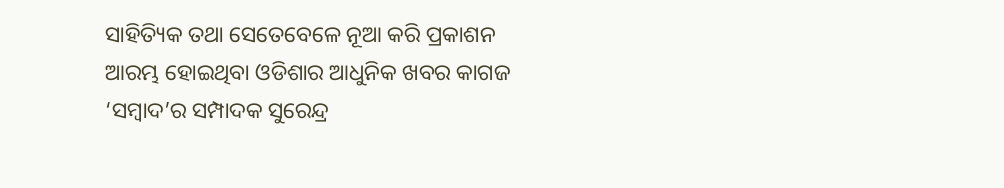ସାହିତ୍ୟିକ ତଥା ସେତେବେଳେ ନୂଆ କରି ପ୍ରକାଶନ ଆରମ୍ଭ ହୋଇଥିବା ଓଡିଶାର ଆଧୁନିକ ଖବର କାଗଜ ‘ସମ୍ବାଦ’ର ସମ୍ପାଦକ ସୁରେନ୍ଦ୍ର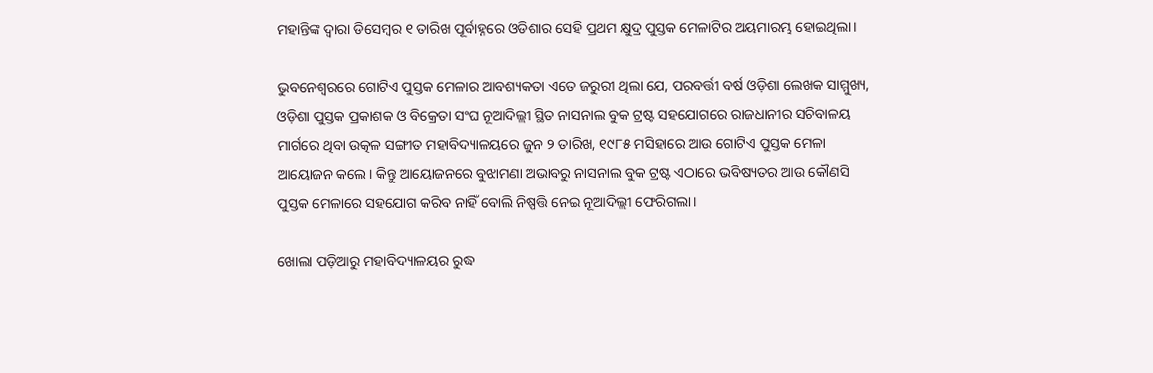ମହାନ୍ତିଙ୍କ ଦ୍ଵାରା ଡିସେମ୍ବର ୧ ତାରିଖ ପୂର୍ବାହ୍ନରେ ଓଡିଶାର ସେହି ପ୍ରଥମ କ୍ଷୁଦ୍ର ପୁସ୍ତକ ମେଳାଟିର ଅୟମାରମ୍ଭ ହୋଇଥିଲା।

ଭୁବନେଶ୍ଵରରେ ଗୋଟିଏ ପୁସ୍ତକ ମେଳାର ଆବଶ୍ୟକତା ଏତେ ଜରୁରୀ ଥିଲା ଯେ, ପରବର୍ତ୍ତୀ ବର୍ଷ ଓଡ଼ିଶା ଲେଖକ ସାମ୍ମୁଖ୍ୟ, ଓଡ଼ିଶା ପୁସ୍ତକ ପ୍ରକାଶକ ଓ ବିକ୍ରେତା ସଂଘ ନୂଆଦିଲ୍ଲୀ ସ୍ଥିତ ନାସନାଲ ବୁକ ଟ୍ରଷ୍ଟ ସହଯୋଗରେ ରାଜଧାନୀର ସଚିବାଳୟ ମାର୍ଗରେ ଥିବା ଉତ୍କଳ ସଙ୍ଗୀତ ମହାବିଦ୍ୟାଳୟରେ ଜୁନ ୨ ତାରିଖ, ୧୯୮୫ ମସିହାରେ ଆଉ ଗୋଟିଏ ପୁସ୍ତକ ମେଳା ଆୟୋଜନ କଲେ। କିନ୍ତୁ ଆୟୋଜନରେ ବୁଝାମଣା ଅଭାବରୁ ନାସନାଲ ବୁକ ଟ୍ରଷ୍ଟ ଏଠାରେ ଭବିଷ୍ୟତର ଆଉ କୌଣସି ପୁସ୍ତକ ମେଳାରେ ସହଯୋଗ କରିବ ନାହିଁ ବୋଲି ନିଷ୍ପତ୍ତି ନେଇ ନୂଆଦିଲ୍ଲୀ ଫେରିଗଲା।

ଖୋଲା ପଡ଼ିଆରୁ ମହାବିଦ୍ୟାଳୟର ରୁଦ୍ଧ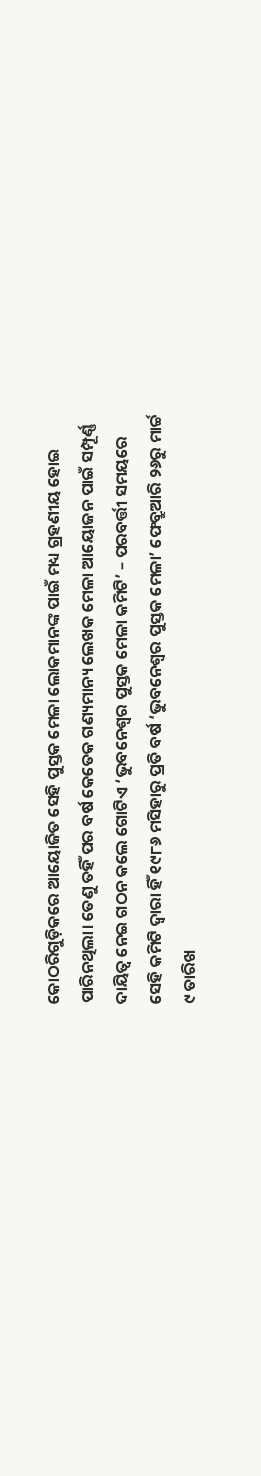କୋଠରିଗୁଡ଼ିକରେ ଆୟୋଜିତ ସେହି ପୁସ୍ତକ ମେଳା ଲୋକମାନଙ୍କ ପାଇଁ ମଧ୍ୟ ଗ୍ରହଣୀୟ ହୋଇ ପାରିନଥିଲା। ତେଣୁ ତହିଁ ପର ବର୍ଷ କେତେକ ଗଣ୍ୟମାନ୍ୟ ଲେଖକ ମେଳା ଆୟୋଜନ ପାଇଁ ସମ୍ପୂର୍ଣ୍ଣ ଦାୟିତ୍ଵ ନେଇ ଗଠନ କଲେ ଗୋଟିଏ ‘ଭୁବନେଶ୍ଵର ପୁସ୍ତକ ମେଳା କମିଟି’ – ପରବର୍ତ୍ତୀ ସମୟରେ ସେହି କମିଟି ଦ୍ଵାରା ହିଁ ୧୯୮୬ ମସିହାରୁ ପ୍ରତି ବର୍ଷ ‘ଭୁବନେଶ୍ଵର ପୁସ୍ତକ ମେଳା’ ଫେବ୍ରୁଆରି ୨୬ରୁ ମାର୍ଚ୍ଚ ୯ ତାରିଖ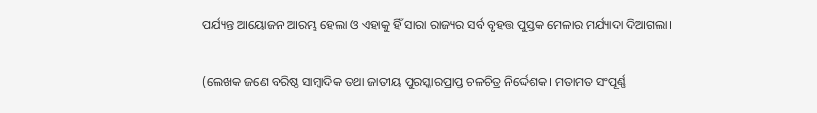ପର୍ଯ୍ୟନ୍ତ ଆୟୋଜନ ଆରମ୍ଭ ହେଲା ଓ ଏହାକୁ ହିଁ ସାରା ରାଜ୍ୟର ସର୍ବ ବୃହତ୍ତ ପୁସ୍ତକ ମେଳାର ମର୍ଯ୍ୟାଦା ଦିଆଗଲା।

(ଲେଖକ ଜଣେ ବରିଷ୍ଠ ସାମ୍ବାଦିକ ତଥା ଜାତୀୟ ପୁରସ୍କାରପ୍ରାପ୍ତ ଚଳଚିତ୍ର ନିର୍ଦ୍ଦେଶକ। ମତାମତ ସଂପୂର୍ଣ୍ଣ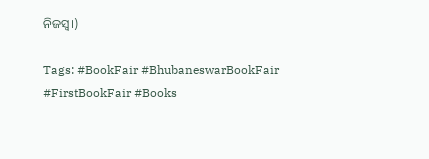ନିଜସ୍ଵ।)

Tags: #BookFair #BhubaneswarBookFair #FirstBookFair #Books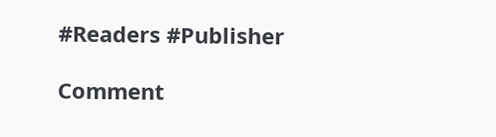#Readers #Publisher

Comment